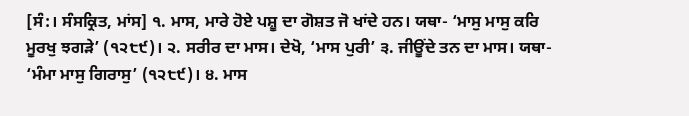[ਸੰ:। ਸੰਸਕ੍ਰਿਤ, ਮਾਂਸ] ੧. ਮਾਸ, ਮਾਰੇ ਹੋਏ ਪਸ਼ੂ ਦਾ ਗੋਸ਼ਤ ਜੋ ਖਾਂਦੇ ਹਨ। ਯਥਾ- ‘ਮਾਸੁ ਮਾਸੁ ਕਰਿ ਮੂਰਖੁ ਝਗੜੇ’ (੧੨੮੯)। ੨. ਸਰੀਰ ਦਾ ਮਾਸ। ਦੇਖੋ, ‘ਮਾਸ ਪੁਰੀ’ ੩. ਜੀਊਂਦੇ ਤਨ ਦਾ ਮਾਸ। ਯਥਾ- ‘ਮੰਮਾ ਮਾਸੁ ਗਿਰਾਸੁ’ (੧੨੮੯)। ੪. ਮਾਸ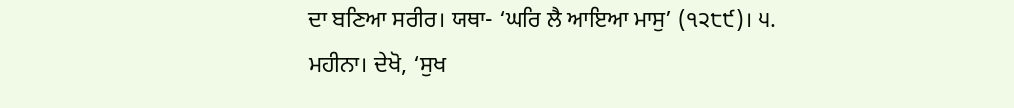ਦਾ ਬਣਿਆ ਸਰੀਰ। ਯਥਾ- ‘ਘਰਿ ਲੈ ਆਇਆ ਮਾਸੁ’ (੧੨੮੯)। ੫. ਮਹੀਨਾ। ਦੇਖੋ, ‘ਸੁਖ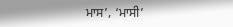ਮਾਸ’, ‘ਮਾਸੀ’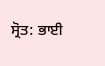ਸ੍ਰੋਤ: ਭਾਈ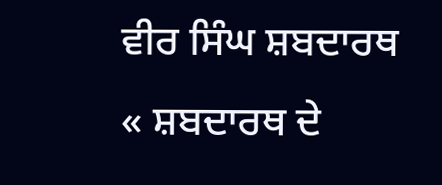ਵੀਰ ਸਿੰਘ ਸ਼ਬਦਾਰਥ
« ਸ਼ਬਦਾਰਥ ਦੇ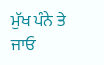ਮੁੱਖ ਪੰਨੇ ਤੇ ਜਾਓ